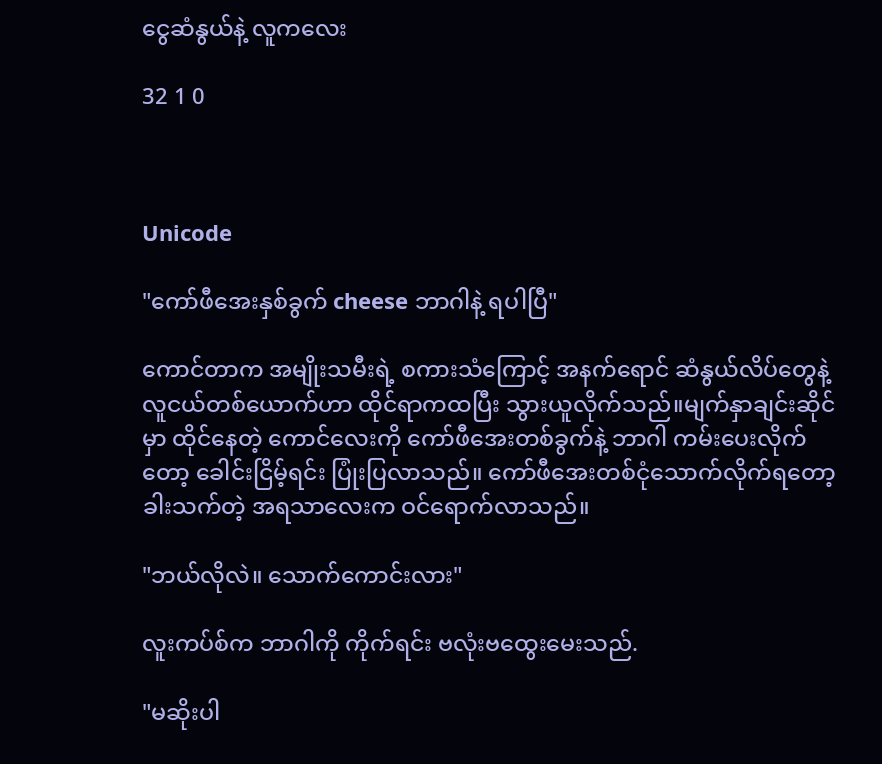ငွေဆံနွယ်နဲ့ လူကလေး

32 1 0



Unicode

"ကော်ဖီအေးနှစ်ခွက် cheese ဘာဂါနဲ့ ရပါပြီ"

ကောင်တာက အမျိုးသမီးရဲ့ စကားသံကြောင့် အနက်ရောင် ဆံနွယ်လိပ်တွေနဲ့ လူငယ်တစ်ယောက်ဟာ ထိုင်ရာကထပြီး သွားယူလိုက်သည်။မျက်နှာချင်းဆိုင်မှာ ထိုင်နေတဲ့ ကောင်လေးကို ကော်ဖီအေးတစ်ခွက်နဲ့ ဘာဂါ ကမ်းပေးလိုက်တော့ ခေါင်းငြိမ့်ရင်း ပြုံးပြလာသည်။ ကော်ဖီအေးတစ်ငုံသောက်လိုက်ရတော့ ခါးသက်တဲ့ အရသာလေးက ဝင်ရောက်လာသည်။

"ဘယ်လိုလဲ။ သောက်ကောင်းလား"

လူးကပ်စ်က ဘာဂါကို ကိုက်ရင်း ဗလုံးဗထွေးမေးသည်.

"မဆိုးပါ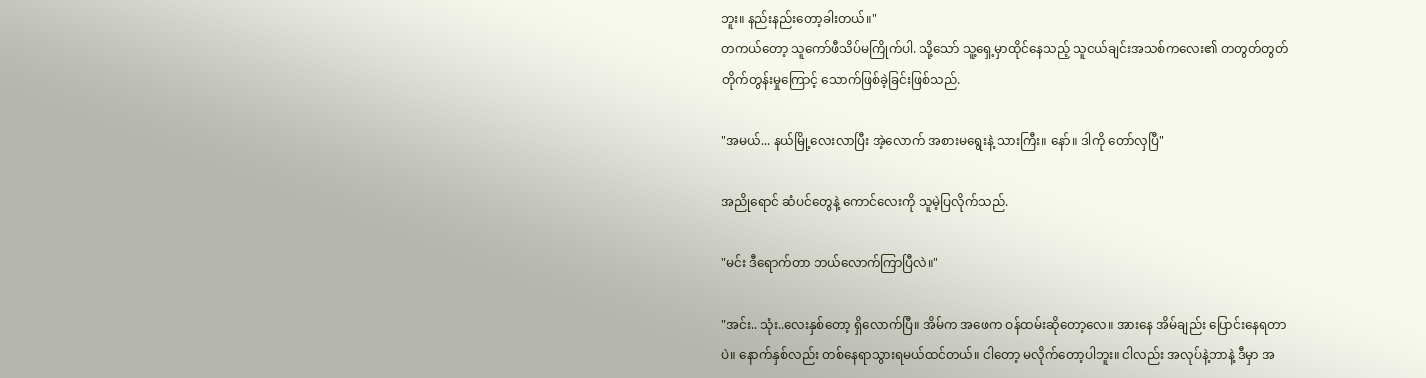ဘူး။ နည်းနည်းတော့ခါးတယ်။"
တကယ်တော့ သူကော်ဖီသိပ်မကြိုက်ပါ. သို့သော် သူ့ရှေ့မှာထိုင်နေသည့် သူငယ်ချင်းအသစ်ကလေး၏ တတွတ်တွတ် တိုက်တွန်းမှုကြောင့် သောက်ဖြစ်ခဲ့ခြင်းဖြစ်သည်.

"အမယ်... နယ်မြို့လေးလာပြီး အဲ့လောက် အစားမရွေးနဲ့ သားကြီး။ နော်။ ဒါကို တော်လှပြီ"

အညိုရောင် ဆံပင်တွေနဲ့ ကောင်လေးကို သူမဲ့ပြလိုက်သည်.

"မင်း ဒီရောက်တာ ဘယ်လောက်ကြာပြီလဲ။"

"အင်း.. သုံး..လေးနှစ်တော့ ရှိလောက်ပြီ။ အိမ်က အဖေက ဝန်ထမ်းဆိုတော့လေ။ အားနေ အိမ်ချည်း ပြောင်းနေရတာပဲ။ နောက်နှစ်လည်း တစ်နေရာသွားရမယ်ထင်တယ်။ ငါတော့ မလိုက်တော့ပါဘူး။ ငါလည်း အလုပ်နဲ့ဘာနဲ့ ဒီမှာ အ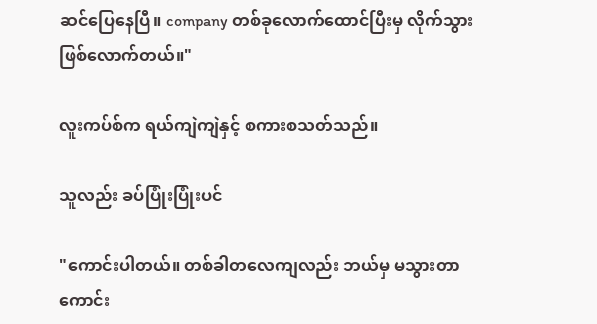ဆင်ပြေနေပြီ။ company တစ်ခုလောက်ထောင်ပြီးမှ လိုက်သွားဖြစ်လောက်တယ်။"

လူးကပ်စ်က ရယ်ကျဲကျဲနှင့် စကားစသတ်သည်။

သူလည်း ခပ်ပြုံးပြုံးပင်

"ကောင်းပါတယ်။ တစ်ခါတလေကျလည်း ဘယ်မှ မသွားတာကောင်း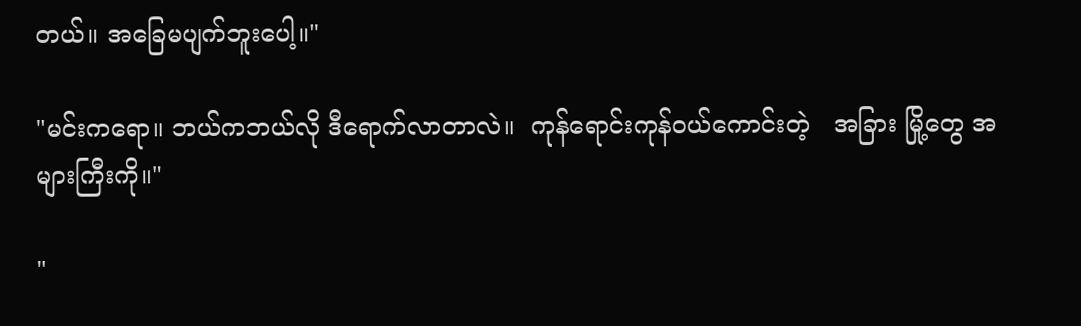တယ်။ အခြေမပျက်ဘူးပေါ့။"

"မင်းကရော။ ဘယ်ကဘယ်လို ဒီရောက်လာတာလဲ။  ကုန်ရောင်းကုန်ဝယ်ကောင်းတဲ့   အခြား မြို့တွေ အများကြီးကို။"

"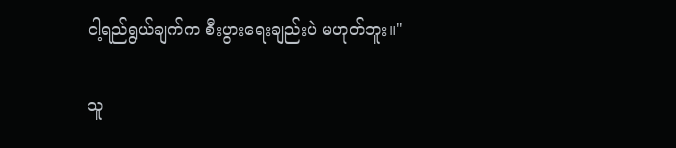ငါ့ရည်ရွယ်ချက်က စီးပွားရေးချည်းပဲ မဟုတ်ဘူး။"

သူ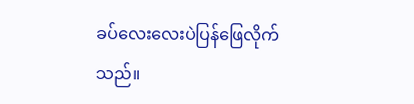ခပ်လေးလေးပဲပြန်ဖြေလိုက်သည်။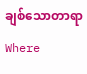ချစ်သောတာရာWhere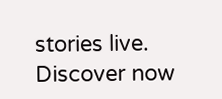stories live. Discover now